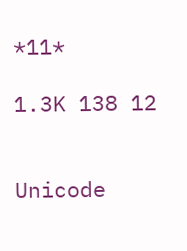*11*

1.3K 138 12


Unicode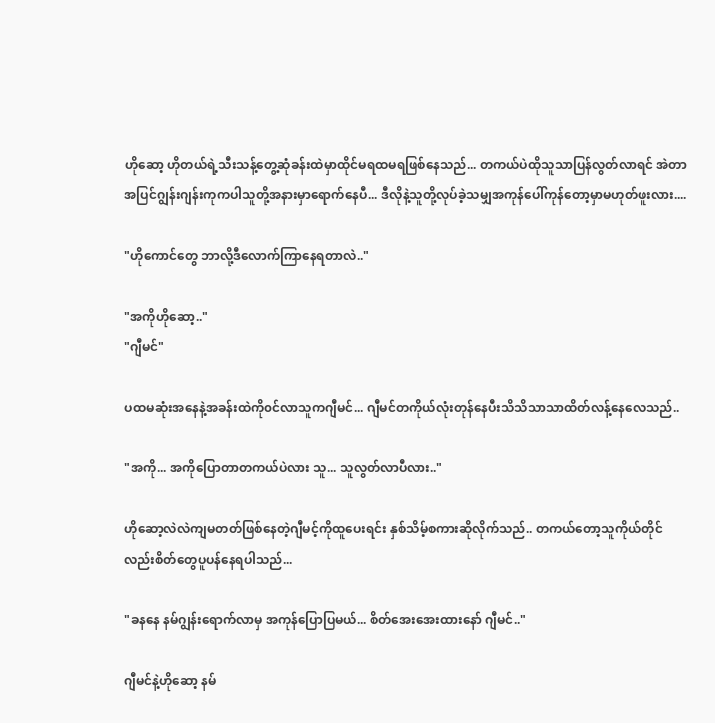ဟိုဆော့ ဟိုတယ်ရဲ့သီးသန့်တွေ့ဆုံခန်းထဲမှာထိုင်မရထမရဖြစ်နေသည်... တကယ်ပဲထိုသူသာပြန်လွတ်လာရင် အဲတာအပြင်ဂျွန်းဂျန်းကုကပါသူတို့အနားမှာရောက်နေပီ... ဒီလိုနဲ့သူတို့လုပ်ခဲ့သမျှအကုန်ပေါ်ကုန်တော့မှာမဟုတ်ဖူးလား....

"ဟိုကောင်တွေ ဘာလို့ဒီလောက်ကြာနေရတာလဲ.."

"အကိုဟိုဆော့.."
"ဂျီမင်"

ပထမဆုံးအနေနဲ့အခန်းထဲကို၀င်လာသူကဂျီမင်... ဂျီမင်တကိုယ်လုံးတုန်နေပီးသိသိသာသာထိတ်လန့်နေလေသည်..

"အကို... အကိုပြောတာတကယ်ပဲလား သူ... သူလွတ်လာပီလား.."

ဟိုဆော့လဲလဲကျမတတ်ဖြစ်နေတဲ့ဂျီမင့်ကိုထူပေးရင်း နှစ်သိမ့်စကားဆိုလိုက်သည်.. တကယ်တော့သူကိုယ်တိုင်လည်းစိတ်တွေပူပန်နေရပါသည်...

"ခနနေ နမ်ဂျွန်းရောက်လာမှ အကုန်ပြောပြမယ်... စိတ်အေးအေးထားနော် ဂျီမင်.."

ဂျီမင်နဲ့ဟိုဆော့ နမ်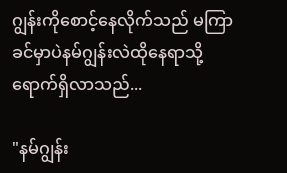ဂျွန်းကိုစောင့်နေလိုက်သည် မကြာခင်မှာပဲနမ်ဂျွန်းလဲထိုနေရာသို့ရောက်ရှိလာသည်...

"နမ်ဂျွန်း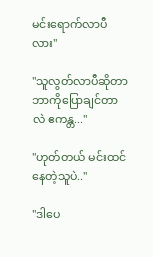မင်းရောက်လာပီလား"

"သူလွတ်လာပီဆိုတာဘာကိုပြောချင်တာလဲ ဧကန္တ..."

"ဟုတ်တယ် မင်းထင်နေတဲ့သူပဲ.."

"ဒါပေ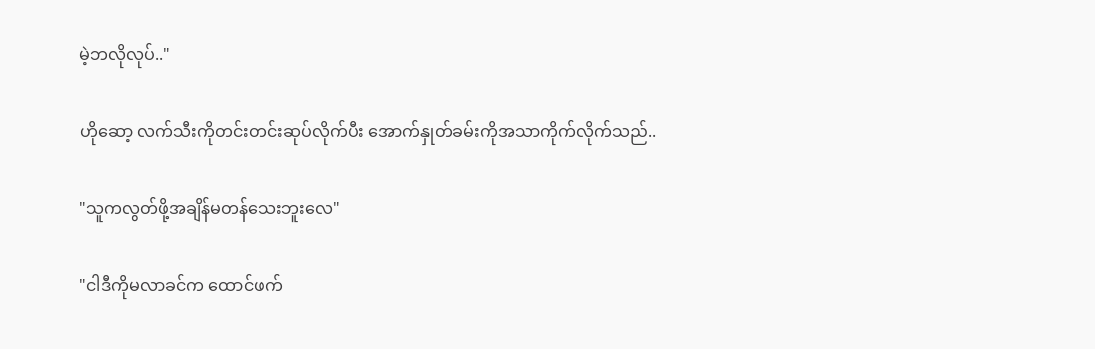မဲ့ဘလိုလုပ်.."

ဟိုဆော့ လက်သီးကိုတင်းတင်းဆုပ်လိုက်ပီး အောက်နှုတ်ခမ်းကိုအသာကိုက်လိုက်သည်..

"သူကလွတ်ဖို့အချိန်မတန်သေးဘူးလေ"

"ငါဒီကိုမလာခင်က ထောင်ဖက်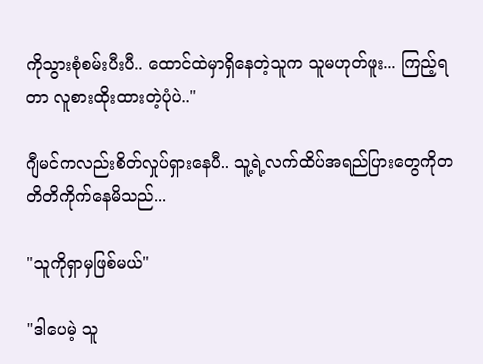ကိုသွားစုံစမ်းပီးပီ.. ထောင်ထဲမှာရှိနေတဲ့သူက သူမဟုတ်ဖူး... ကြည့်ရတာ လူစားထိုးထားတဲ့ပုံပဲ.."

ဂျီမင်ကလည်းစိတ်လှုပ်ရှားနေပီ.. သူ့ရဲ့လက်ထိပ်အရည်ပြားတွေကိုတတိတိကိုက်နေမိသည်...

"သူကိုရှာမှဖြစ်မယ်"

"ဒါပေမဲ့ သူ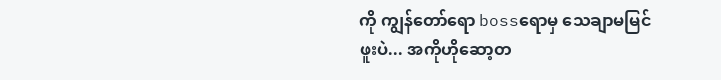ကို ကျွန်တော်ရော bossရောမှ သေချာမမြင်ဖူးပဲ... အကိုဟိုဆော့တ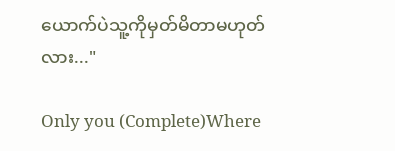ယောက်ပဲသူ့ကိုမှတ်မိတာမဟုတ်လား..."

Only you (Complete)Where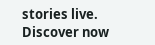stories live. Discover now